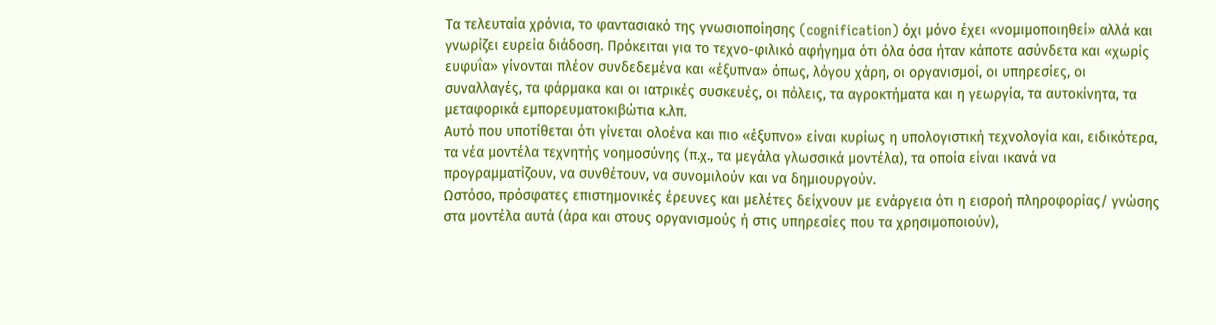Τα τελευταία χρόνια, το φαντασιακό της γνωσιοποίησης (cognification) όχι μόνο έχει «νομιμοποιηθεί» αλλά και γνωρίζει ευρεία διάδοση. Πρόκειται για το τεχνο-φιλικό αφήγημα ότι όλα όσα ήταν κάποτε ασύνδετα και «χωρίς ευφυΐα» γίνονται πλέον συνδεδεμένα και «έξυπνα» όπως, λόγου χάρη, οι οργανισμοί, οι υπηρεσίες, οι συναλλαγές, τα φάρμακα και οι ιατρικές συσκευές, οι πόλεις, τα αγροκτήματα και η γεωργία, τα αυτοκίνητα, τα μεταφορικά εμπορευματοκιβώτια κ.λπ.
Αυτό που υποτίθεται ότι γίνεται ολοένα και πιο «έξυπνο» είναι κυρίως η υπολογιστική τεχνολογία και, ειδικότερα, τα νέα μοντέλα τεχνητής νοημοσύνης (π.χ., τα μεγάλα γλωσσικά μοντέλα), τα οποία είναι ικανά να προγραμματίζουν, να συνθέτουν, να συνομιλούν και να δημιουργούν.
Ωστόσο, πρόσφατες επιστημονικές έρευνες και μελέτες δείχνουν με ενάργεια ότι η εισροή πληροφορίας/ γνώσης στα μοντέλα αυτά (άρα και στους οργανισμούς ή στις υπηρεσίες που τα χρησιμοποιούν),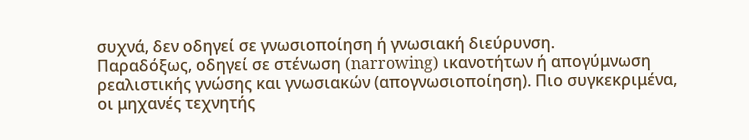συχνά, δεν οδηγεί σε γνωσιοποίηση ή γνωσιακή διεύρυνση.
Παραδόξως, οδηγεί σε στένωση (narrowing) ικανοτήτων ή απογύμνωση ρεαλιστικής γνώσης και γνωσιακών (απογνωσιοποίηση). Πιο συγκεκριμένα, οι μηχανές τεχνητής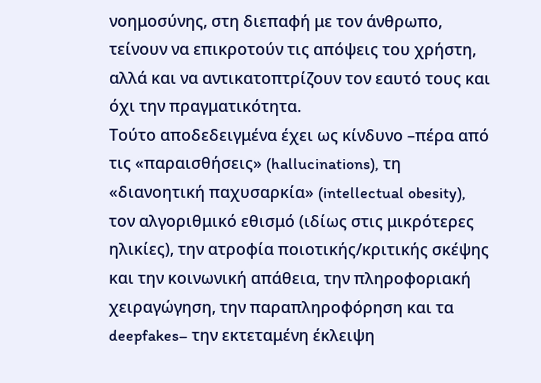νοημοσύνης, στη διεπαφή με τον άνθρωπο, τείνουν να επικροτούν τις απόψεις του χρήστη, αλλά και να αντικατοπτρίζουν τον εαυτό τους και όχι την πραγματικότητα.
Τούτο αποδεδειγμένα έχει ως κίνδυνο –πέρα από τις «παραισθήσεις» (hallucinations), τη «διανοητική παχυσαρκία» (intellectual obesity), τον αλγοριθμικό εθισμό (ιδίως στις μικρότερες ηλικίες), την ατροφία ποιοτικής/κριτικής σκέψης και την κοινωνική απάθεια, την πληροφοριακή χειραγώγηση, την παραπληροφόρηση και τα deepfakes– την εκτεταμένη έκλειψη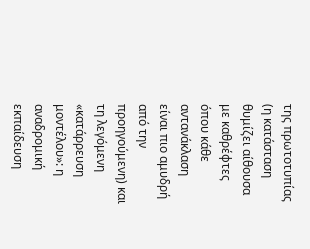της πρωτοτυπίας (η κατάσταση θυμίζει αίθουσα με καθρέφτες όπου κάθε αντανάκλαση είναι πιο αμυδρή από την προηγούμενη) και τη λεγόμενη «κατάρρευση μοντέλου»: η αναδρομική εκπαίδευση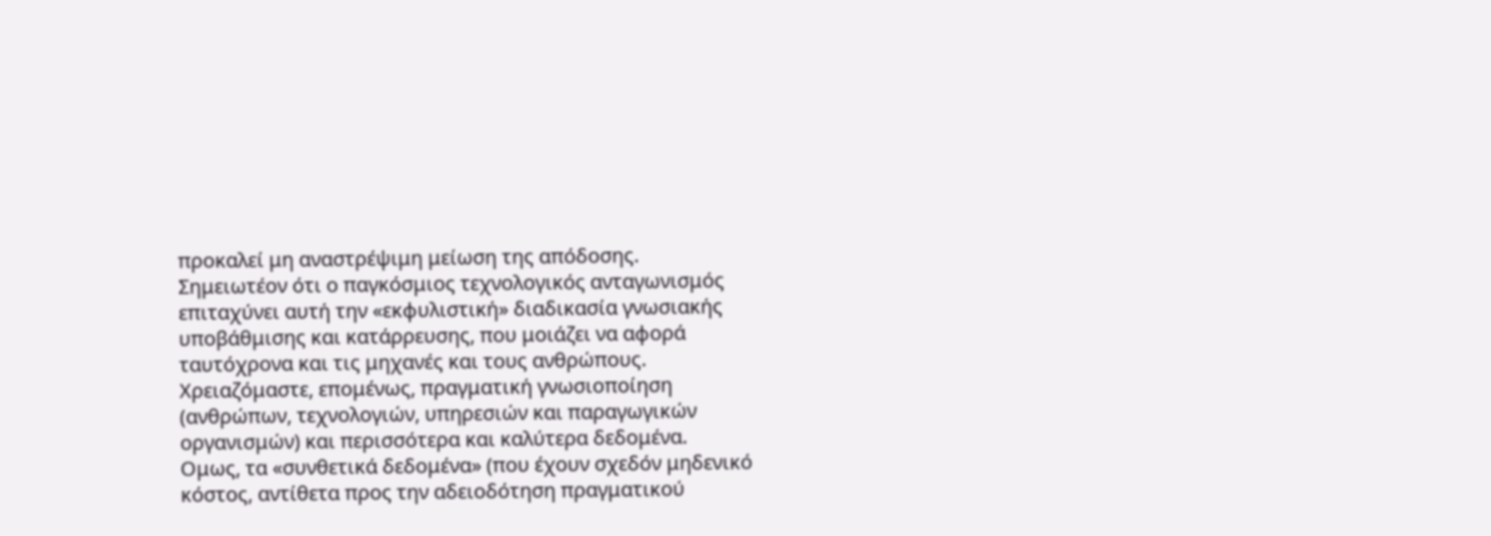προκαλεί μη αναστρέψιμη μείωση της απόδοσης.
Σημειωτέον ότι ο παγκόσμιος τεχνολογικός ανταγωνισμός επιταχύνει αυτή την «εκφυλιστική» διαδικασία γνωσιακής υποβάθμισης και κατάρρευσης, που μοιάζει να αφορά ταυτόχρονα και τις μηχανές και τους ανθρώπους. Χρειαζόμαστε, επομένως, πραγματική γνωσιοποίηση (ανθρώπων, τεχνολογιών, υπηρεσιών και παραγωγικών οργανισμών) και περισσότερα και καλύτερα δεδομένα.
Ομως, τα «συνθετικά δεδομένα» (που έχουν σχεδόν μηδενικό κόστος, αντίθετα προς την αδειοδότηση πραγματικού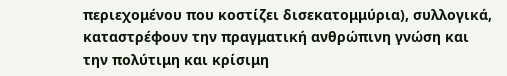περιεχομένου που κοστίζει δισεκατομμύρια), συλλογικά, καταστρέφουν την πραγματική ανθρώπινη γνώση και την πολύτιμη και κρίσιμη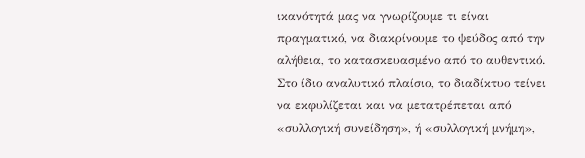ικανότητά μας να γνωρίζουμε τι είναι πραγματικό, να διακρίνουμε το ψεύδος από την αλήθεια, το κατασκευασμένο από το αυθεντικό.
Στο ίδιο αναλυτικό πλαίσιο, το διαδίκτυο τείνει να εκφυλίζεται και να μετατρέπεται από «συλλογική συνείδηση», ή «συλλογική μνήμη»,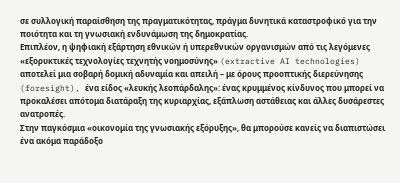σε συλλογική παραίσθηση της πραγματικότητας, πράγμα δυνητικά καταστροφικό για την ποιότητα και τη γνωσιακή ενδυνάμωση της δημοκρατίας.
Επιπλέον, η ψηφιακή εξάρτηση εθνικών ή υπερεθνικών οργανισμών από τις λεγόμενες «εξορυκτικές τεχνολογίες τεχνητής νοημοσύνης» (extractive AI technologies) αποτελεί μια σοβαρή δομική αδυναμία και απειλή – με όρους προοπτικής διερεύνησης (foresight), ένα είδος «λευκής λεοπάρδαλης»: ένας κρυμμένος κίνδυνος που μπορεί να προκαλέσει απότομα διατάραξη της κυριαρχίας, εξάπλωση αστάθειας και άλλες δυσάρεστες ανατροπές.
Στην παγκόσμια «οικονομία της γνωσιακής εξόρυξης», θα μπορούσε κανείς να διαπιστώσει ένα ακόμα παράδοξο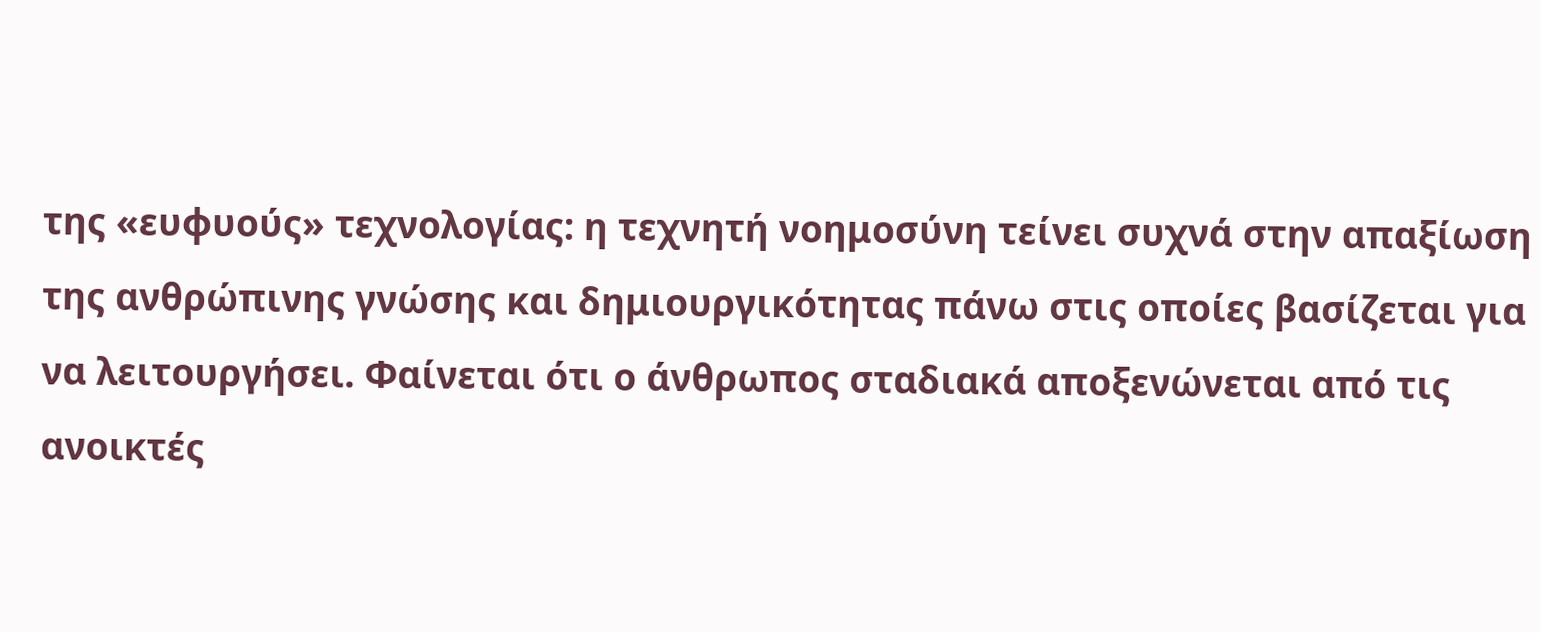της «ευφυούς» τεχνολογίας: η τεχνητή νοημοσύνη τείνει συχνά στην απαξίωση της ανθρώπινης γνώσης και δημιουργικότητας πάνω στις οποίες βασίζεται για να λειτουργήσει. Φαίνεται ότι ο άνθρωπος σταδιακά αποξενώνεται από τις ανοικτές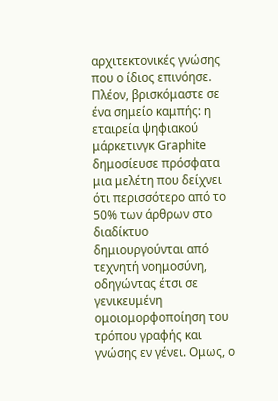αρχιτεκτονικές γνώσης που ο ίδιος επινόησε.
Πλέον, βρισκόμαστε σε ένα σημείο καμπής: η εταιρεία ψηφιακού μάρκετινγκ Graphite δημοσίευσε πρόσφατα μια μελέτη που δείχνει ότι περισσότερο από το 50% των άρθρων στο διαδίκτυο δημιουργούνται από τεχνητή νοημοσύνη, οδηγώντας έτσι σε γενικευμένη ομοιομορφοποίηση του τρόπου γραφής και γνώσης εν γένει. Ομως, ο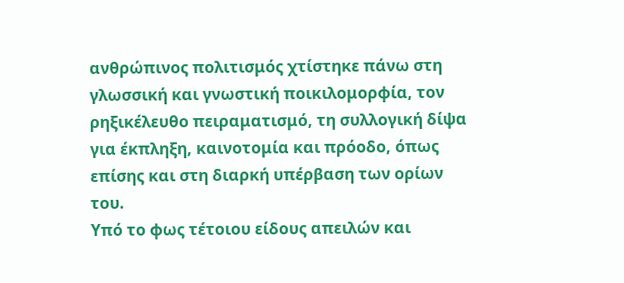ανθρώπινος πολιτισμός χτίστηκε πάνω στη γλωσσική και γνωστική ποικιλομορφία, τον ρηξικέλευθο πειραματισμό, τη συλλογική δίψα για έκπληξη, καινοτομία και πρόοδο, όπως επίσης και στη διαρκή υπέρβαση των ορίων του.
Υπό το φως τέτοιου είδους απειλών και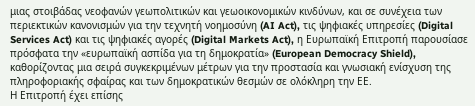μιας στοιβάδας νεοφανών γεωπολιτικών και γεωοικονομικών κινδύνων, και σε συνέχεια των περιεκτικών κανονισμών για την τεχνητή νοημοσύνη (AI Act), τις ψηφιακές υπηρεσίες (Digital Services Act) και τις ψηφιακές αγορές (Digital Markets Act), η Ευρωπαϊκή Επιτροπή παρουσίασε πρόσφατα την «ευρωπαϊκή ασπίδα για τη δημοκρατία» (European Democracy Shield), καθορίζοντας μια σειρά συγκεκριμένων μέτρων για την προστασία και γνωσιακή ενίσχυση της πληροφοριακής σφαίρας και των δημοκρατικών θεσμών σε ολόκληρη την ΕΕ.
Η Επιτροπή έχει επίσης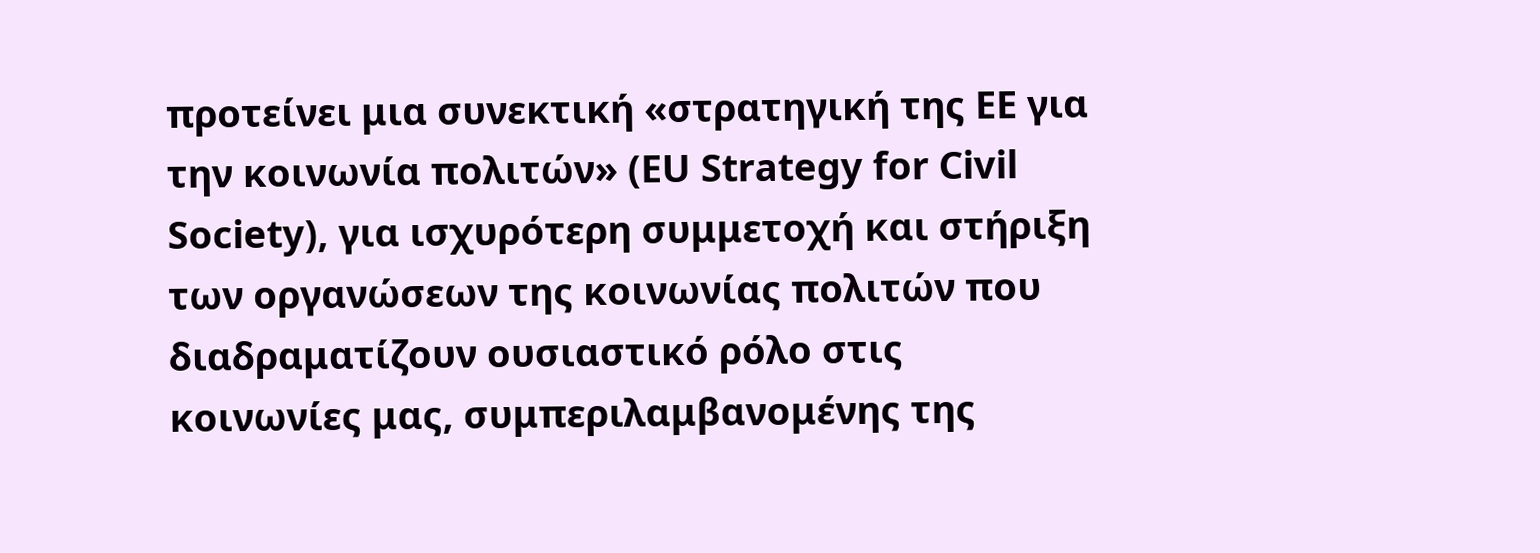προτείνει μια συνεκτική «στρατηγική της ΕΕ για την κοινωνία πολιτών» (EU Strategy for Civil Society), για ισχυρότερη συμμετοχή και στήριξη των οργανώσεων της κοινωνίας πολιτών που διαδραματίζουν ουσιαστικό ρόλο στις κοινωνίες μας, συμπεριλαμβανομένης της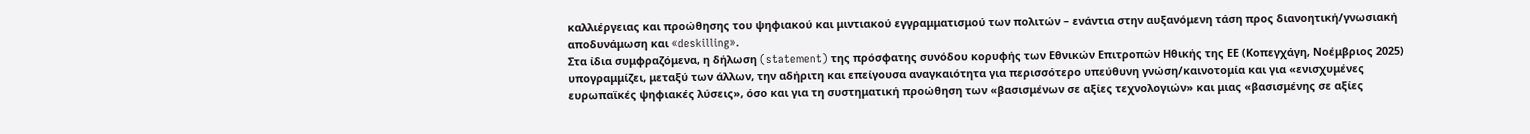καλλιέργειας και προώθησης του ψηφιακού και μιντιακού εγγραμματισμού των πολιτών – ενάντια στην αυξανόμενη τάση προς διανοητική/γνωσιακή αποδυνάμωση και «deskilling».
Στα ίδια συμφραζόμενα, η δήλωση (statement) της πρόσφατης συνόδου κορυφής των Εθνικών Επιτροπών Ηθικής της ΕΕ (Κοπεγχάγη, Νοέμβριος 2025) υπογραμμίζει, μεταξύ των άλλων, την αδήριτη και επείγουσα αναγκαιότητα για περισσότερο υπεύθυνη γνώση/καινοτομία και για «ενισχυμένες ευρωπαϊκές ψηφιακές λύσεις», όσο και για τη συστηματική προώθηση των «βασισμένων σε αξίες τεχνολογιών» και μιας «βασισμένης σε αξίες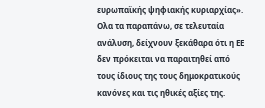ευρωπαϊκής ψηφιακής κυριαρχίας». Ολα τα παραπάνω, σε τελευταία ανάλυση, δείχνουν ξεκάθαρα ότι η ΕΕ δεν πρόκειται να παραιτηθεί από τους ίδιους της τους δημοκρατικούς κανόνες και τις ηθικές αξίες της.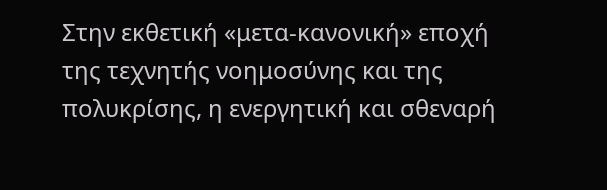Στην εκθετική «μετα-κανονική» εποχή της τεχνητής νοημοσύνης και της πολυκρίσης, η ενεργητική και σθεναρή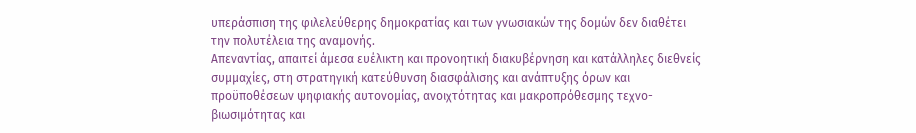υπεράσπιση της φιλελεύθερης δημοκρατίας και των γνωσιακών της δομών δεν διαθέτει την πολυτέλεια της αναμονής.
Απεναντίας, απαιτεί άμεσα ευέλικτη και προνοητική διακυβέρνηση και κατάλληλες διεθνείς συμμαχίες, στη στρατηγική κατεύθυνση διασφάλισης και ανάπτυξης όρων και προϋποθέσεων ψηφιακής αυτονομίας, ανοιχτότητας και μακροπρόθεσμης τεχνο-βιωσιμότητας και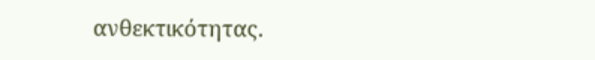ανθεκτικότητας.